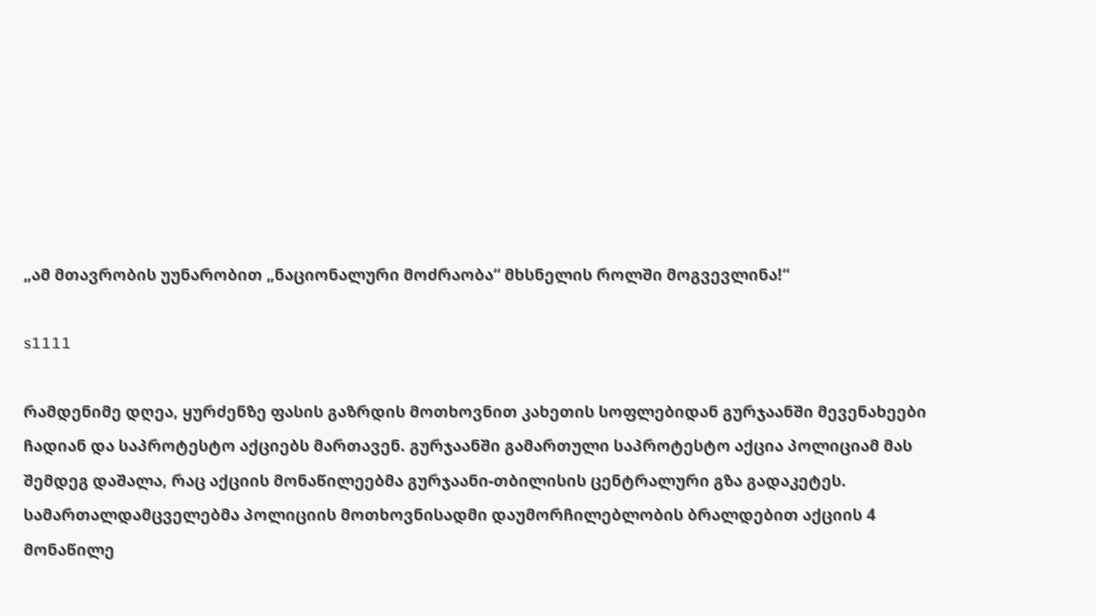„ამ მთავრობის უუნარობით „ნაციონალური მოძრაობა“ მხსნელის როლში მოგვევლინა!“

s1111

რამდენიმე დღეა, ყურძენზე ფასის გაზრდის მოთხოვნით კახეთის სოფლებიდან გურჯაანში მევენახეები ჩადიან და საპროტესტო აქციებს მართავენ. გურჯაანში გამართული საპროტესტო აქცია პოლიციამ მას შემდეგ დაშალა, რაც აქციის მონაწილეებმა გურჯაანი-თბილისის ცენტრალური გზა გადაკეტეს. სამართალდამცველებმა პოლიციის მოთხოვნისადმი დაუმორჩილებლობის ბრალდებით აქციის 4 მონაწილე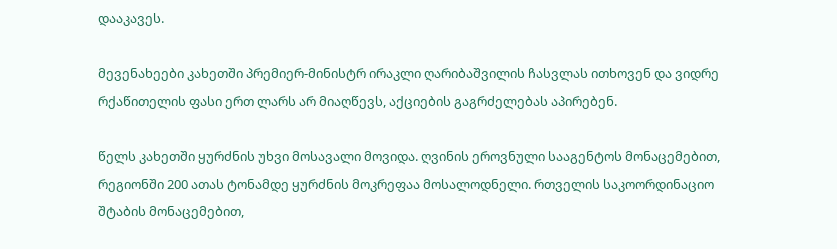დააკავეს.

მევენახეები კახეთში პრემიერ-მინისტრ ირაკლი ღარიბაშვილის ჩასვლას ითხოვენ და ვიდრე რქაწითელის ფასი ერთ ლარს არ მიაღწევს, აქციების გაგრძელებას აპირებენ.

წელს კახეთში ყურძნის უხვი მოსავალი მოვიდა. ღვინის ეროვნული სააგენტოს მონაცემებით, რეგიონში 200 ათას ტონამდე ყურძნის მოკრეფაა მოსალოდნელი. რთველის საკოორდინაციო შტაბის მონაცემებით,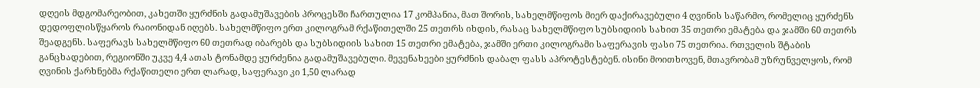დღეის მდგომარეობით, კახეთში ყურძნის გადამუშავების პროცესში ჩართულია 17 კომპანია, მათ შორის, სახელმწიფოს მიერ დაქირავებული 4 ღვინის საწარმო, რომელიც ყურძენს დედოფლისწყაროს რაიონიდან იღებს. სახელმწიფო ერთ კილოგრამ რქაწითელში 25 თეთრს იხდის, რასაც სახელმწიფო სუბსიდიის სახით 35 თეთრი ემატება და ჯამში 60 თეთრს შეადგენს. საფერავს სახელმწიფო 60 თეთრად იბარებს და სუბსიდიის სახით 15 თეთრი ემატება, ჯამში ერთი კილოგრამი საფერავის ფასი 75 თეთრია. რთველის შტაბის განცხადებით, რეგიონში უკვე 4,4 ათას ტონამდე ყურძენია გადამუშავებული. მევენახეები ყურძნის დაბალ ფასს აპროტესტებენ. ისინი მოითხოვენ, მთავრობამ უზრუნველყოს, რომ ღვინის ქარხნებმა რქაწითელი ერთ ლარად, საფერავი კი 1,50 ლარად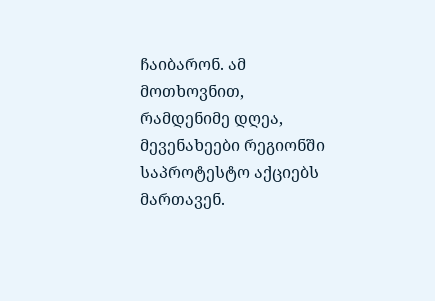ჩაიბარონ. ამ მოთხოვნით, რამდენიმე დღეა, მევენახეები რეგიონში საპროტესტო აქციებს მართავენ.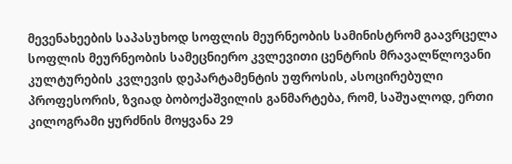მევენახეების საპასუხოდ სოფლის მეურნეობის სამინისტრომ გაავრცელა სოფლის მეურნეობის სამეცნიერო კვლევითი ცენტრის მრავალწლოვანი კულტურების კვლევის დეპარტამენტის უფროსის, ასოცირებული პროფესორის, ზვიად ბობოქაშვილის განმარტება, რომ, საშუალოდ, ერთი კილოგრამი ყურძნის მოყვანა 29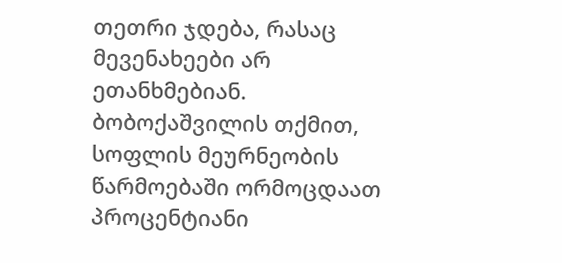თეთრი ჯდება, რასაც მევენახეები არ ეთანხმებიან. ბობოქაშვილის თქმით, სოფლის მეურნეობის წარმოებაში ორმოცდაათ პროცენტიანი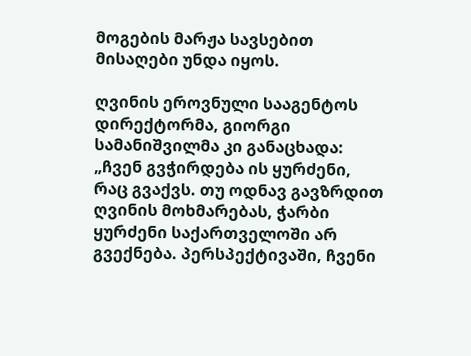მოგების მარჟა სავსებით მისაღები უნდა იყოს.

ღვინის ეროვნული სააგენტოს დირექტორმა, გიორგი სამანიშვილმა კი განაცხადა: „ჩვენ გვჭირდება ის ყურძენი, რაც გვაქვს. თუ ოდნავ გავზრდით ღვინის მოხმარებას, ჭარბი ყურძენი საქართველოში არ გვექნება. პერსპექტივაში, ჩვენი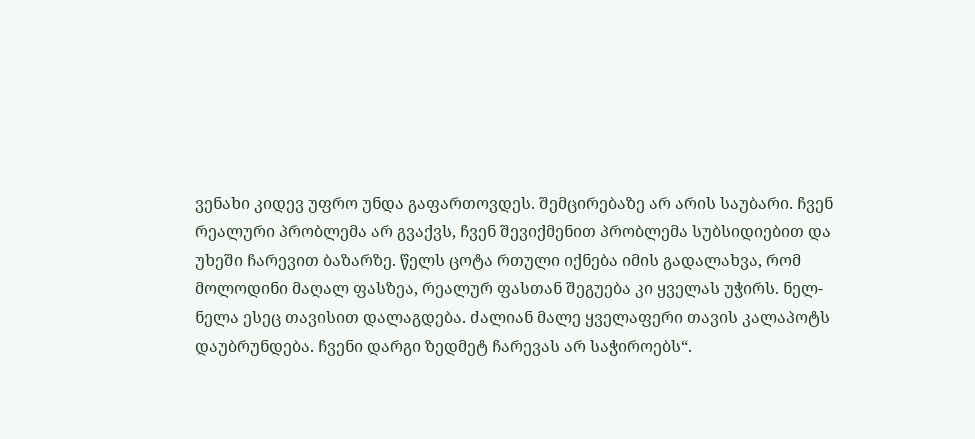ვენახი კიდევ უფრო უნდა გაფართოვდეს. შემცირებაზე არ არის საუბარი. ჩვენ რეალური პრობლემა არ გვაქვს, ჩვენ შევიქმენით პრობლემა სუბსიდიებით და უხეში ჩარევით ბაზარზე. წელს ცოტა რთული იქნება იმის გადალახვა, რომ მოლოდინი მაღალ ფასზეა, რეალურ ფასთან შეგუება კი ყველას უჭირს. ნელ-ნელა ესეც თავისით დალაგდება. ძალიან მალე ყველაფერი თავის კალაპოტს დაუბრუნდება. ჩვენი დარგი ზედმეტ ჩარევას არ საჭიროებს“.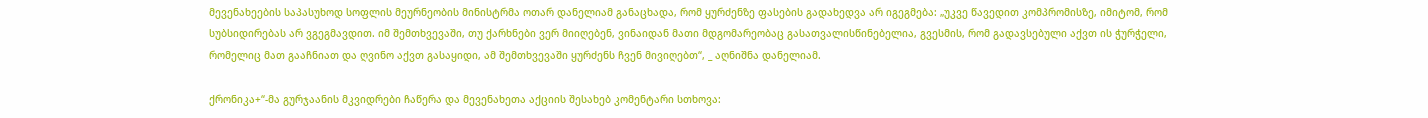მევენახეების საპასუხოდ სოფლის მეურნეობის მინისტრმა ოთარ დანელიამ განაცხადა, რომ ყურძენზე ფასების გადახედვა არ იგეგმება: „უკვე წავედით კომპრომისზე, იმიტომ, რომ სუბსიდირებას არ ვგეგმავდით. იმ შემთხვევაში, თუ ქარხნები ვერ მიიღებენ, ვინაიდან მათი მდგომარეობაც გასათვალისწინებელია, გვესმის, რომ გადავსებული აქვთ ის ჭურჭელი, რომელიც მათ გააჩნიათ და ღვინო აქვთ გასაყიდი, ამ შემთხვევაში ყურძენს ჩვენ მივიღებთ“, _ აღნიშნა დანელიამ.

ქრონიკა+“-მა გურჯაანის მკვიდრები ჩაწერა და მევენახეთა აქციის შესახებ კომენტარი სთხოვა: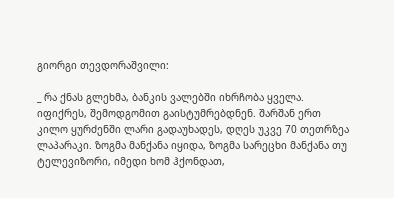გიორგი თევდორაშვილი:

_ რა ქნას გლეხმა, ბანკის ვალებში იხრჩობა ყველა. იფიქრეს, შემოდგომით გაისტუმრებდნენ. შარშან ერთ კილო ყურძენში ლარი გადაუხადეს, დღეს უკვე 70 თეთრზეა ლაპარაკი. ზოგმა მანქანა იყიდა, ზოგმა სარეცხი მანქანა თუ ტელევიზორი, იმედი ხომ ჰქონდათ,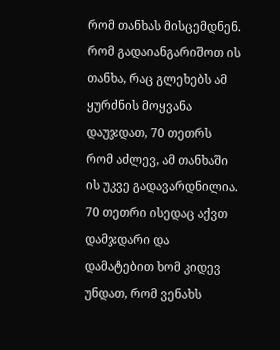რომ თანხას მისცემდნენ. რომ გადაიანგარიშოთ ის თანხა, რაც გლეხებს ამ ყურძნის მოყვანა დაუჯდათ, 70 თეთრს რომ აძლევ, ამ თანხაში ის უკვე გადავარდნილია. 70 თეთრი ისედაც აქვთ დამჯდარი და დამატებით ხომ კიდევ უნდათ, რომ ვენახს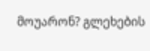მოუარონ? გლეხების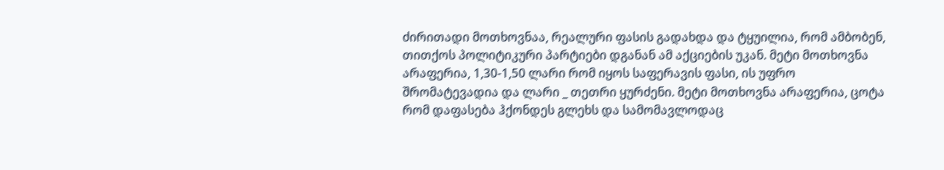ძირითადი მოთხოვნაა, რეალური ფასის გადახდა და ტყუილია, რომ ამბობენ, თითქოს პოლიტიკური პარტიები დგანან ამ აქციების უკან. მეტი მოთხოვნა არაფერია, 1,30-1,50 ლარი რომ იყოს საფერავის ფასი, ის უფრო შრომატევადია და ლარი _ თეთრი ყურძენი. მეტი მოთხოვნა არაფერია, ცოტა რომ დაფასება ჰქონდეს გლეხს და სამომავლოდაც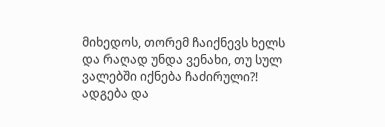მიხედოს, თორემ ჩაიქნევს ხელს და რაღად უნდა ვენახი, თუ სულ ვალებში იქნება ჩაძირული?! ადგება და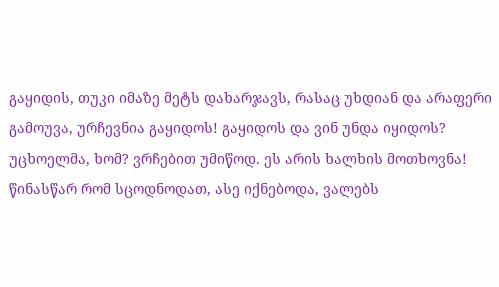გაყიდის, თუკი იმაზე მეტს დახარჯავს, რასაც უხდიან და არაფერი გამოუვა, ურჩევნია გაყიდოს! გაყიდოს და ვინ უნდა იყიდოს? უცხოელმა, ხომ? ვრჩებით უმიწოდ. ეს არის ხალხის მოთხოვნა! წინასწარ რომ სცოდნოდათ, ასე იქნებოდა, ვალებს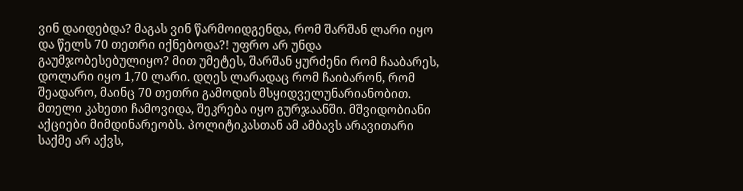ვინ დაიდებდა? მაგას ვინ წარმოიდგენდა, რომ შარშან ლარი იყო და წელს 70 თეთრი იქნებოდა?! უფრო არ უნდა გაუმჯობესებულიყო? მით უმეტეს, შარშან ყურძენი რომ ჩააბარეს, დოლარი იყო 1,70 ლარი. დღეს ლარადაც რომ ჩაიბარონ, რომ შეადარო, მაინც 70 თეთრი გამოდის მსყიდველუნარიანობით. მთელი კახეთი ჩამოვიდა, შეკრება იყო გურჯაანში. მშვიდობიანი აქციები მიმდინარეობს. პოლიტიკასთან ამ ამბავს არავითარი საქმე არ აქვს,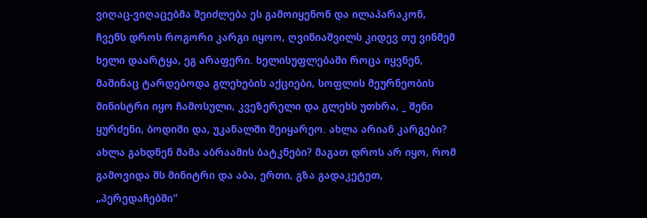ვიღაც-ვიღაცებმა შეიძლება ეს გამოიყენონ და ილაპარაკონ, ჩვენს დროს როგორი კარგი იყოო, ღვინიაშვილს კიდევ თუ ვინმემ ხელი დაარტყა, ეგ არაფერი. ხელისუფლებაში როცა იყვნენ, მაშინაც ტარდებოდა გლეხების აქციები, სოფლის მეურნეობის მინისტრი იყო ჩამოსული, კვეზერელი და გლეხს უთხრა, _ შენი ყურძენი, ბოდიში და, უკანალში შეიყარეო. ახლა არიან კარგები? ახლა გახდნენ მამა აბრაამის ბატკნები? მაგათ დროს არ იყო, რომ გამოვიდა შს მინიტრი და აბა, ერთი, გზა გადაკეტეთ, „პერედაჩებში“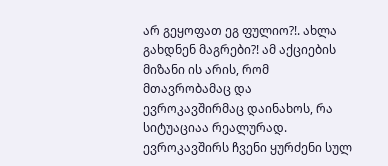არ გეყოფათ ეგ ფულიო?!. ახლა გახდნენ მაგრები?! ამ აქციების მიზანი ის არის, რომ მთავრობამაც და ევროკავშირმაც დაინახოს, რა სიტუაციაა რეალურად. ევროკავშირს ჩვენი ყურძენი სულ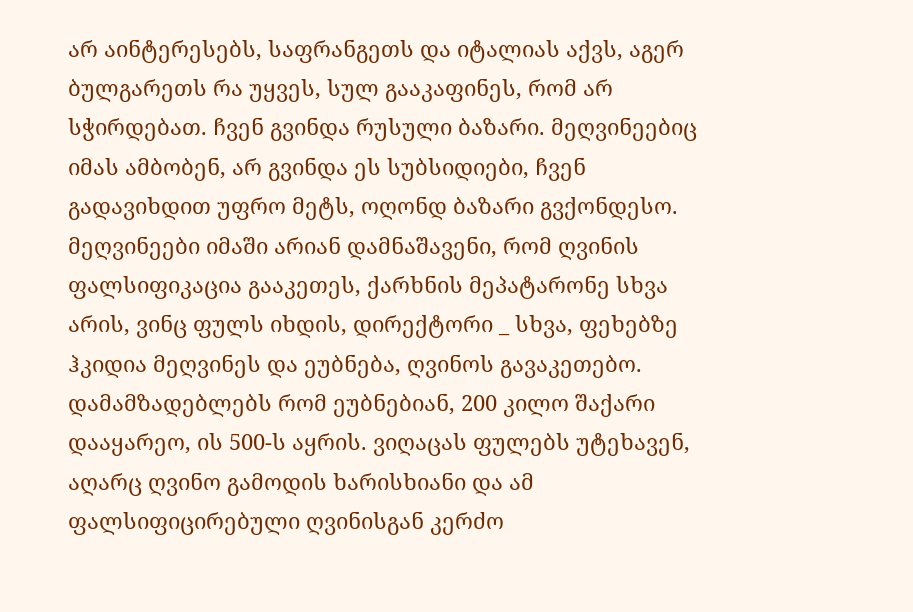არ აინტერესებს, საფრანგეთს და იტალიას აქვს, აგერ ბულგარეთს რა უყვეს, სულ გააკაფინეს, რომ არ სჭირდებათ. ჩვენ გვინდა რუსული ბაზარი. მეღვინეებიც იმას ამბობენ, არ გვინდა ეს სუბსიდიები, ჩვენ გადავიხდით უფრო მეტს, ოღონდ ბაზარი გვქონდესო. მეღვინეები იმაში არიან დამნაშავენი, რომ ღვინის ფალსიფიკაცია გააკეთეს, ქარხნის მეპატარონე სხვა არის, ვინც ფულს იხდის, დირექტორი _ სხვა, ფეხებზე ჰკიდია მეღვინეს და ეუბნება, ღვინოს გავაკეთებო. დამამზადებლებს რომ ეუბნებიან, 200 კილო შაქარი დააყარეო, ის 500-ს აყრის. ვიღაცას ფულებს უტეხავენ, აღარც ღვინო გამოდის ხარისხიანი და ამ ფალსიფიცირებული ღვინისგან კერძო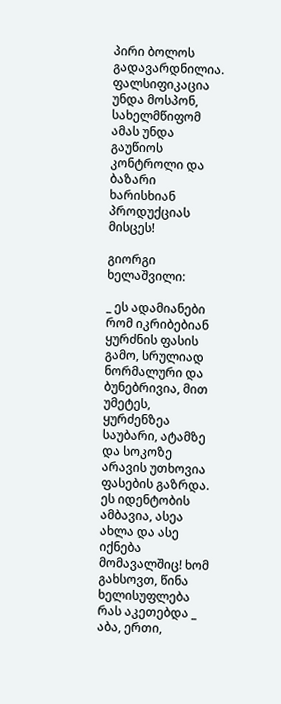პირი ბოლოს გადავარდნილია. ფალსიფიკაცია უნდა მოსპონ, სახელმწიფომ ამას უნდა გაუწიოს კონტროლი და ბაზარი ხარისხიან პროდუქციას მისცეს!

გიორგი ხელაშვილი:

_ ეს ადამიანები რომ იკრიბებიან ყურძნის ფასის გამო, სრულიად ნორმალური და ბუნებრივია, მით უმეტეს, ყურძენზეა საუბარი, ატამზე და სოკოზე არავის უთხოვია ფასების გაზრდა. ეს იდენტობის ამბავია, ასეა ახლა და ასე იქნება მომავალშიც! ხომ გახსოვთ, წინა ხელისუფლება რას აკეთებდა _ აბა, ერთი,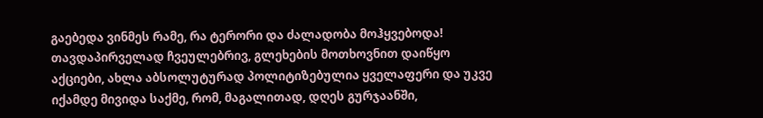გაებედა ვინმეს რამე, რა ტერორი და ძალადობა მოჰყვებოდა! თავდაპირველად ჩვეულებრივ, გლეხების მოთხოვნით დაიწყო აქციები, ახლა აბსოლუტურად პოლიტიზებულია ყველაფერი და უკვე იქამდე მივიდა საქმე, რომ, მაგალითად, დღეს გურჯაანში,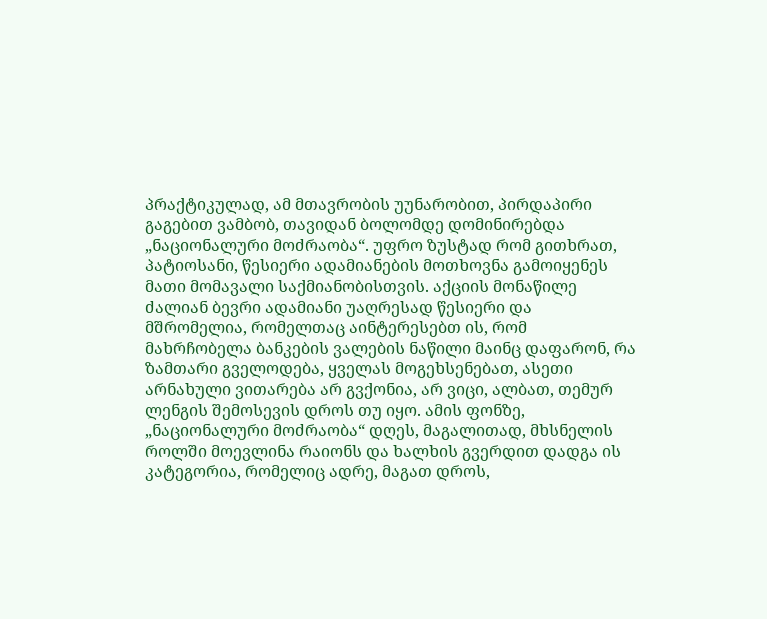პრაქტიკულად, ამ მთავრობის უუნარობით, პირდაპირი გაგებით ვამბობ, თავიდან ბოლომდე დომინირებდა „ნაციონალური მოძრაობა“. უფრო ზუსტად რომ გითხრათ, პატიოსანი, წესიერი ადამიანების მოთხოვნა გამოიყენეს მათი მომავალი საქმიანობისთვის. აქციის მონაწილე ძალიან ბევრი ადამიანი უაღრესად წესიერი და მშრომელია, რომელთაც აინტერესებთ ის, რომ მახრჩობელა ბანკების ვალების ნაწილი მაინც დაფარონ, რა ზამთარი გველოდება, ყველას მოგეხსენებათ, ასეთი არნახული ვითარება არ გვქონია, არ ვიცი, ალბათ, თემურ ლენგის შემოსევის დროს თუ იყო. ამის ფონზე, „ნაციონალური მოძრაობა“ დღეს, მაგალითად, მხსნელის როლში მოევლინა რაიონს და ხალხის გვერდით დადგა ის კატეგორია, რომელიც ადრე, მაგათ დროს,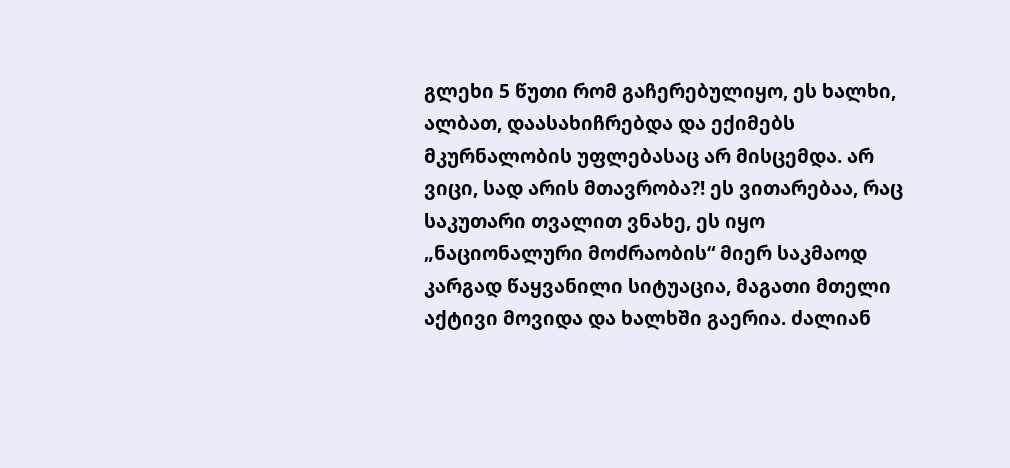გლეხი 5 წუთი რომ გაჩერებულიყო, ეს ხალხი, ალბათ, დაასახიჩრებდა და ექიმებს მკურნალობის უფლებასაც არ მისცემდა. არ ვიცი, სად არის მთავრობა?! ეს ვითარებაა, რაც საკუთარი თვალით ვნახე, ეს იყო „ნაციონალური მოძრაობის“ მიერ საკმაოდ კარგად წაყვანილი სიტუაცია, მაგათი მთელი აქტივი მოვიდა და ხალხში გაერია. ძალიან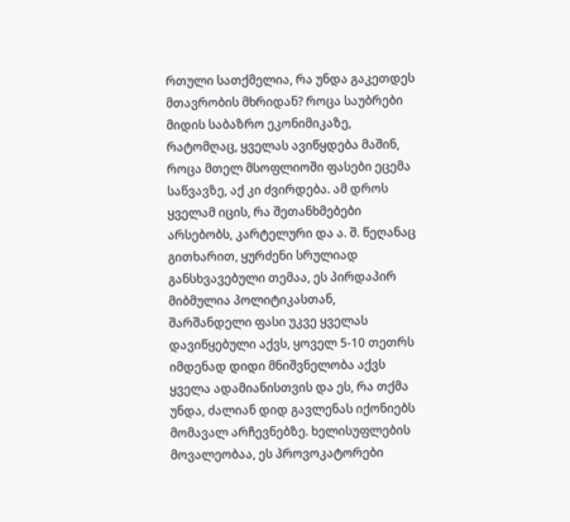რთული სათქმელია, რა უნდა გაკეთდეს მთავრობის მხრიდან? როცა საუბრები მიდის საბაზრო ეკონიმიკაზე, რატომღაც, ყველას ავიწყდება მაშინ, როცა მთელ მსოფლიოში ფასები ეცემა საწვავზე, აქ კი ძვირდება. ამ დროს ყველამ იცის, რა შეთანხმებები არსებობს, კარტელური და ა. შ. წეღანაც გითხარით, ყურძენი სრულიად განსხვავებული თემაა, ეს პირდაპირ მიბმულია პოლიტიკასთან, შარშანდელი ფასი უკვე ყველას დავიწყებული აქვს, ყოველ 5-10 თეთრს იმდენად დიდი მნიშვნელობა აქვს ყველა ადამიანისთვის და ეს, რა თქმა უნდა, ძალიან დიდ გავლენას იქონიებს მომავალ არჩევნებზე. ხელისუფლების მოვალეობაა, ეს პროვოკატორები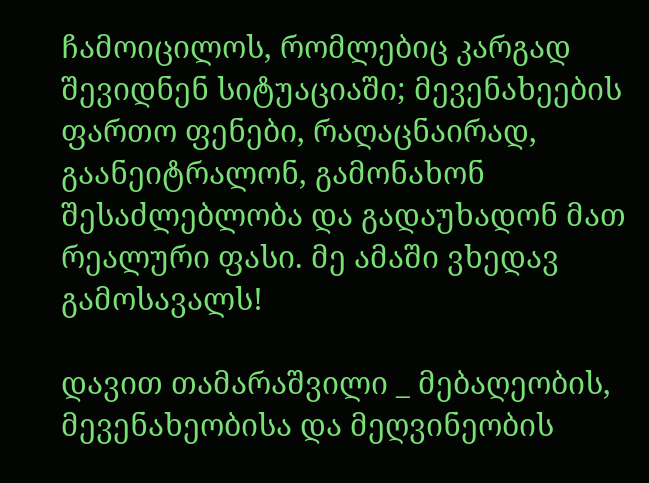ჩამოიცილოს, რომლებიც კარგად შევიდნენ სიტუაციაში; მევენახეების ფართო ფენები, რაღაცნაირად, გაანეიტრალონ, გამონახონ შესაძლებლობა და გადაუხადონ მათ რეალური ფასი. მე ამაში ვხედავ გამოსავალს!

დავით თამარაშვილი _ მებაღეობის, მევენახეობისა და მეღვინეობის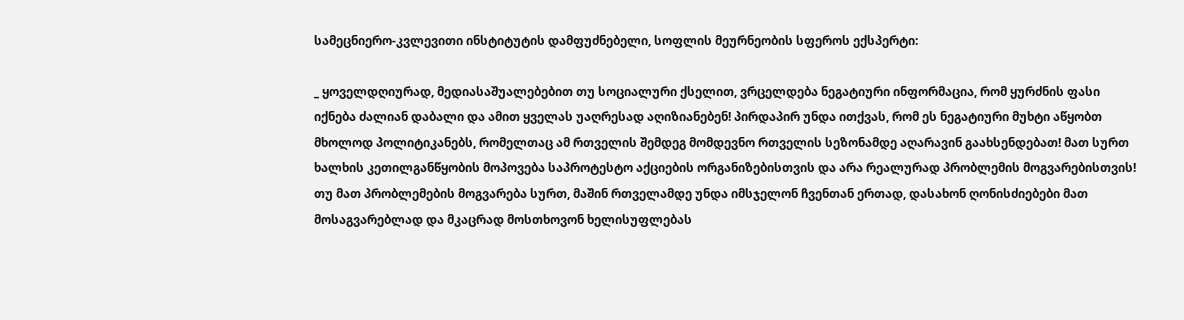სამეცნიერო-კვლევითი ინსტიტუტის დამფუძნებელი, სოფლის მეურნეობის სფეროს ექსპერტი:

_ ყოველდღიურად, მედიასაშუალებებით თუ სოციალური ქსელით, ვრცელდება ნეგატიური ინფორმაცია, რომ ყურძნის ფასი იქნება ძალიან დაბალი და ამით ყველას უაღრესად აღიზიანებენ! პირდაპირ უნდა ითქვას, რომ ეს ნეგატიური მუხტი აწყობთ მხოლოდ პოლიტიკანებს, რომელთაც ამ რთველის შემდეგ მომდევნო რთველის სეზონამდე აღარავინ გაახსენდებათ! მათ სურთ ხალხის კეთილგანწყობის მოპოვება საპროტესტო აქციების ორგანიზებისთვის და არა რეალურად პრობლემის მოგვარებისთვის! თუ მათ პრობლემების მოგვარება სურთ, მაშინ რთველამდე უნდა იმსჯელონ ჩვენთან ერთად, დასახონ ღონისძიებები მათ მოსაგვარებლად და მკაცრად მოსთხოვონ ხელისუფლებას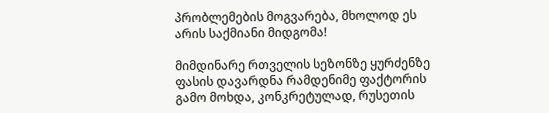პრობლემების მოგვარება, მხოლოდ ეს არის საქმიანი მიდგომა!

მიმდინარე რთველის სეზონზე ყურძენზე ფასის დავარდნა რამდენიმე ფაქტორის გამო მოხდა, კონკრეტულად, რუსეთის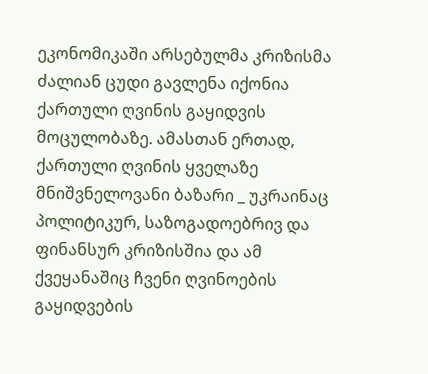ეკონომიკაში არსებულმა კრიზისმა ძალიან ცუდი გავლენა იქონია ქართული ღვინის გაყიდვის მოცულობაზე. ამასთან ერთად, ქართული ღვინის ყველაზე მნიშვნელოვანი ბაზარი _ უკრაინაც პოლიტიკურ, საზოგადოებრივ და ფინანსურ კრიზისშია და ამ ქვეყანაშიც ჩვენი ღვინოების გაყიდვების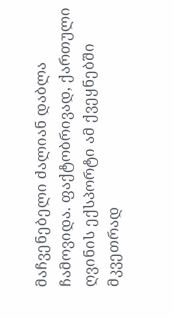მაჩვენებელი ძალიან დაბლა ჩამოვიდა. ფაქტობრივად, ქართული ღვინის ექსპორტი ამ ქვეყნებში მკვეთრად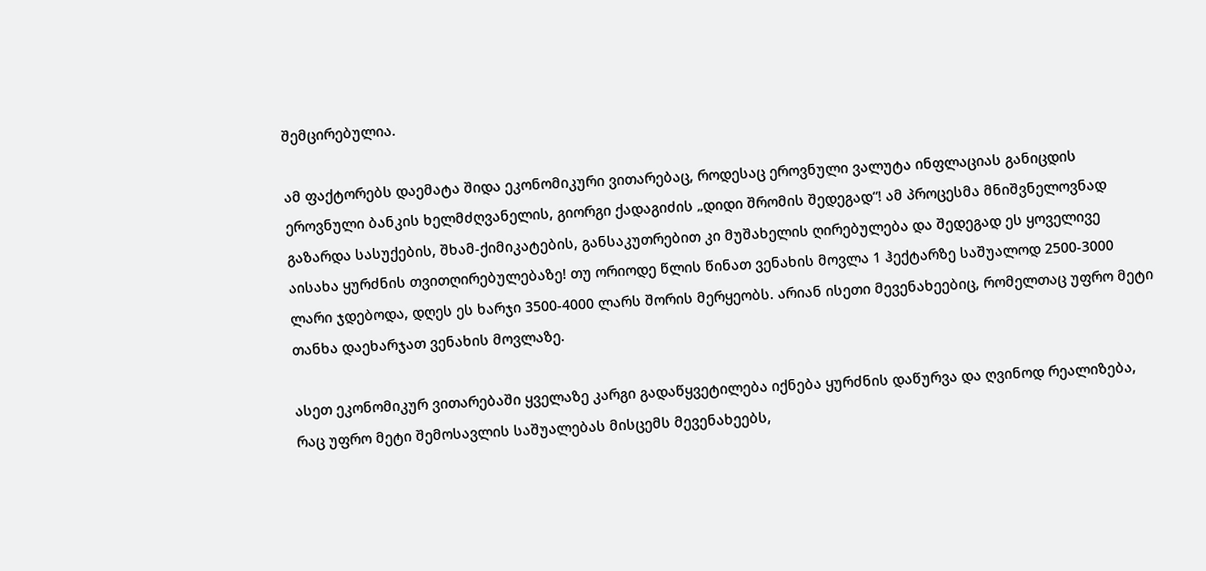შემცირებულია.

ამ ფაქტორებს დაემატა შიდა ეკონომიკური ვითარებაც, როდესაც ეროვნული ვალუტა ინფლაციას განიცდის ეროვნული ბანკის ხელმძღვანელის, გიორგი ქადაგიძის „დიდი შრომის შედეგად“! ამ პროცესმა მნიშვნელოვნად გაზარდა სასუქების, შხამ-ქიმიკატების, განსაკუთრებით კი მუშახელის ღირებულება და შედეგად ეს ყოველივე აისახა ყურძნის თვითღირებულებაზე! თუ ორიოდე წლის წინათ ვენახის მოვლა 1 ჰექტარზე საშუალოდ 2500-3000 ლარი ჯდებოდა, დღეს ეს ხარჯი 3500-4000 ლარს შორის მერყეობს. არიან ისეთი მევენახეებიც, რომელთაც უფრო მეტი თანხა დაეხარჯათ ვენახის მოვლაზე.

ასეთ ეკონომიკურ ვითარებაში ყველაზე კარგი გადაწყვეტილება იქნება ყურძნის დაწურვა და ღვინოდ რეალიზება, რაც უფრო მეტი შემოსავლის საშუალებას მისცემს მევენახეებს,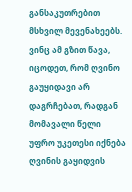განსაკუთრებით მსხვილ მევენახეებს. ვინც ამ გზით წავა, იცოდეთ, რომ ღვინო გაუყიდავი არ დაგრჩებათ, რადგან მომავალი წელი უფრო უკეთესი იქნება ღვინის გაყიდვის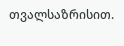თვალსაზრისით.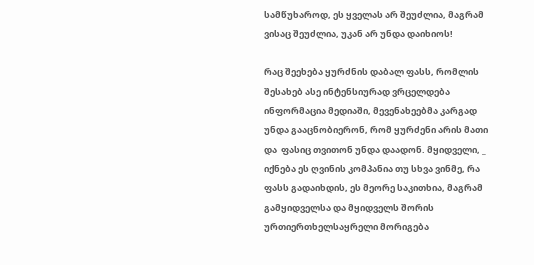სამწუხაროდ, ეს ყველას არ შეუძლია, მაგრამ ვისაც შეუძლია, უკან არ უნდა დაიხიოს!

რაც შეეხება ყურძნის დაბალ ფასს, რომლის შესახებ ასე ინტენსიურად ვრცელდება ინფორმაცია მედიაში, მევენახეებმა კარგად უნდა გააცნობიერონ, რომ ყურძენი არის მათი და  ფასიც თვითონ უნდა დაადონ. მყიდველი, _ იქნება ეს ღვინის კომპანია თუ სხვა ვინმე, რა ფასს გადაიხდის, ეს მეორე საკითხია, მაგრამ გამყიდველსა და მყიდველს შორის ურთიერთხელსაყრელი მორიგება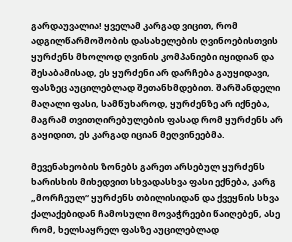გარდაუვალია! ყველამ კარგად ვიცით, რომ ადგილწარმოშობის დასახელების ღვინოებისთვის ყურძენს მხოლოდ ღვინის კომპანიები იყიდიან და შესაბამისად, ეს ყურძენი არ დარჩება გაუყიდავი, ფასზეც აუცილებლად შეთანხმდებით. შარშანდელი მაღალი ფასი, სამწუხაროდ, ყურძენზე არ იქნება, მაგრამ თვითღირებულების ფასად რომ ყურძენს არ გაყიდით, ეს კარგად იციან მეღვინეებმა.

მევენახეობის ზონებს გარეთ არსებულ ყურძენს ხარისხის მიხედვით სხვადასხვა ფასი ექნება, კარგ „მორჩეულ“ ყურძენს თბილისიდან და ქვეყნის სხვა ქალაქებიდან ჩამოსული მოვაჭრეები წაიღებენ, ასე რომ, ხელსაყრელ ფასზე აუცილებლად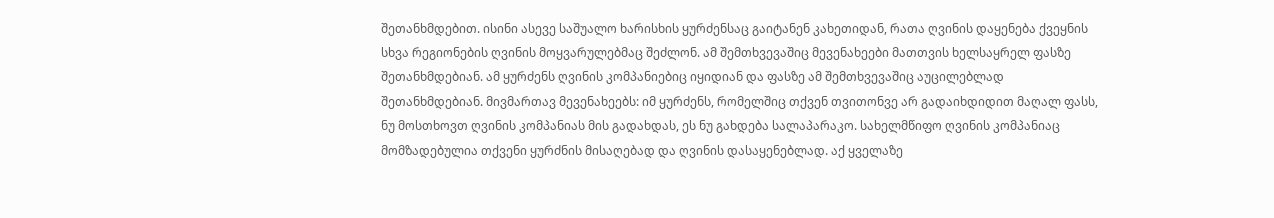შეთანხმდებით. ისინი ასევე საშუალო ხარისხის ყურძენსაც გაიტანენ კახეთიდან, რათა ღვინის დაყენება ქვეყნის სხვა რეგიონების ღვინის მოყვარულებმაც შეძლონ. ამ შემთხვევაშიც მევენახეები მათთვის ხელსაყრელ ფასზე შეთანხმდებიან. ამ ყურძენს ღვინის კომპანიებიც იყიდიან და ფასზე ამ შემთხვევაშიც აუცილებლად შეთანხმდებიან. მივმართავ მევენახეებს: იმ ყურძენს, რომელშიც თქვენ თვითონვე არ გადაიხდიდით მაღალ ფასს, ნუ მოსთხოვთ ღვინის კომპანიას მის გადახდას, ეს ნუ გახდება სალაპარაკო. სახელმწიფო ღვინის კომპანიაც მომზადებულია თქვენი ყურძნის მისაღებად და ღვინის დასაყენებლად. აქ ყველაზე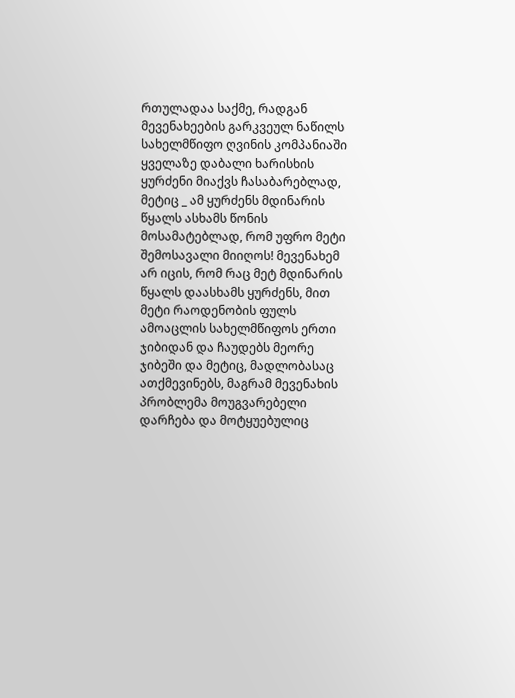რთულადაა საქმე, რადგან მევენახეების გარკვეულ ნაწილს სახელმწიფო ღვინის კომპანიაში ყველაზე დაბალი ხარისხის ყურძენი მიაქვს ჩასაბარებლად, მეტიც _ ამ ყურძენს მდინარის წყალს ასხამს წონის მოსამატებლად, რომ უფრო მეტი შემოსავალი მიიღოს! მევენახემ არ იცის, რომ რაც მეტ მდინარის წყალს დაასხამს ყურძენს, მით მეტი რაოდენობის ფულს ამოაცლის სახელმწიფოს ერთი ჯიბიდან და ჩაუდებს მეორე ჯიბეში და მეტიც, მადლობასაც ათქმევინებს, მაგრამ მევენახის პრობლემა მოუგვარებელი დარჩება და მოტყუებულიც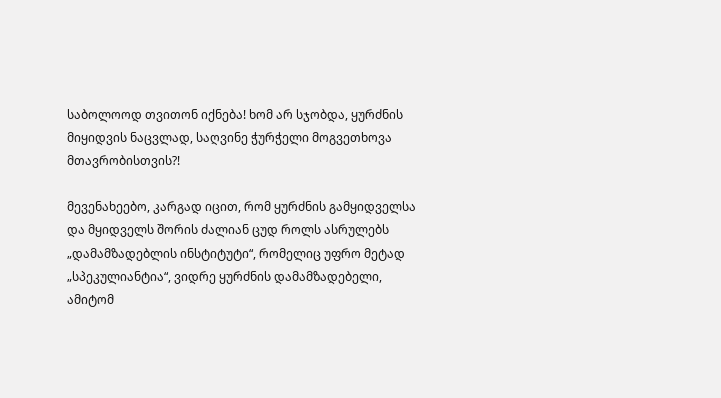საბოლოოდ თვითონ იქნება! ხომ არ სჯობდა, ყურძნის მიყიდვის ნაცვლად, საღვინე ჭურჭელი მოგვეთხოვა მთავრობისთვის?!

მევენახეებო, კარგად იცით, რომ ყურძნის გამყიდველსა და მყიდველს შორის ძალიან ცუდ როლს ასრულებს „დამამზადებლის ინსტიტუტი“, რომელიც უფრო მეტად „სპეკულიანტია“, ვიდრე ყურძნის დამამზადებელი, ამიტომ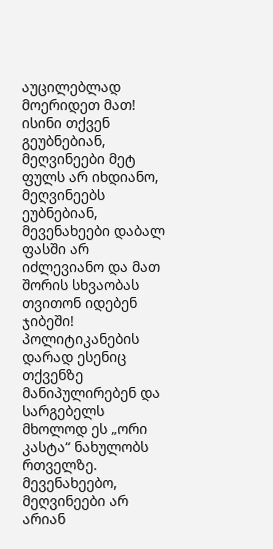აუცილებლად მოერიდეთ მათ! ისინი თქვენ გეუბნებიან, მეღვინეები მეტ ფულს არ იხდიანო, მეღვინეებს ეუბნებიან, მევენახეები დაბალ ფასში არ იძლევიანო და მათ შორის სხვაობას თვითონ იდებენ ჯიბეში! პოლიტიკანების დარად ესენიც თქვენზე მანიპულირებენ და სარგებელს მხოლოდ ეს „ორი კასტა“ ნახულობს რთველზე. მევენახეებო, მეღვინეები არ არიან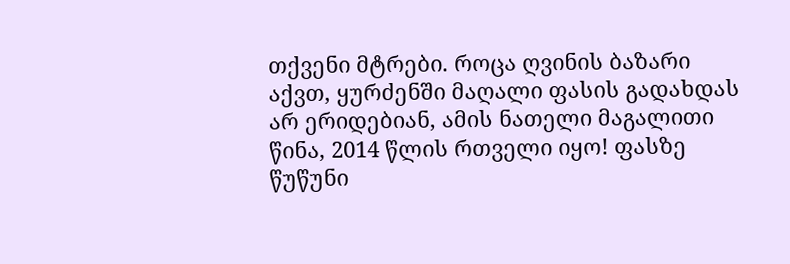თქვენი მტრები. როცა ღვინის ბაზარი აქვთ, ყურძენში მაღალი ფასის გადახდას არ ერიდებიან, ამის ნათელი მაგალითი წინა, 2014 წლის რთველი იყო! ფასზე წუწუნი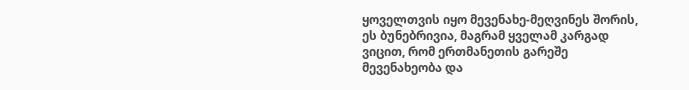ყოველთვის იყო მევენახე-მეღვინეს შორის, ეს ბუნებრივია, მაგრამ ყველამ კარგად ვიცით, რომ ერთმანეთის გარეშე მევენახეობა და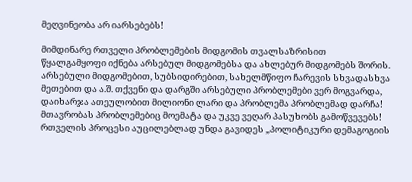მეღვინეობა არ იარსებებს!

მიმდინარე რთველი პრობლემების მიდგომის თვალსაზრისით წყალგამყოფი იქნება არსებულ მიდგომებსა და ახლებურ მიდგომებს შორის. არსებული მიდგომებით, სუბსიდირებით, სახელმწიფო ჩარევის სხვადასხვა მეთებით და ა.შ. თქვენი და დარგში არსებული პრობლემები ვერ მოგვარდა, დაიხარჯა ათეულობით მილიონი ლარი და პრობლემა პრობლემად დარჩა! მთავრობას პრობლემებიც მოემატა და უკვე ვეღარ პასუხობს გამოწვევებს! რთველის პროცესი აუცილებლად უნდა გავიდეს „პოლიტიკური დემაგოგიის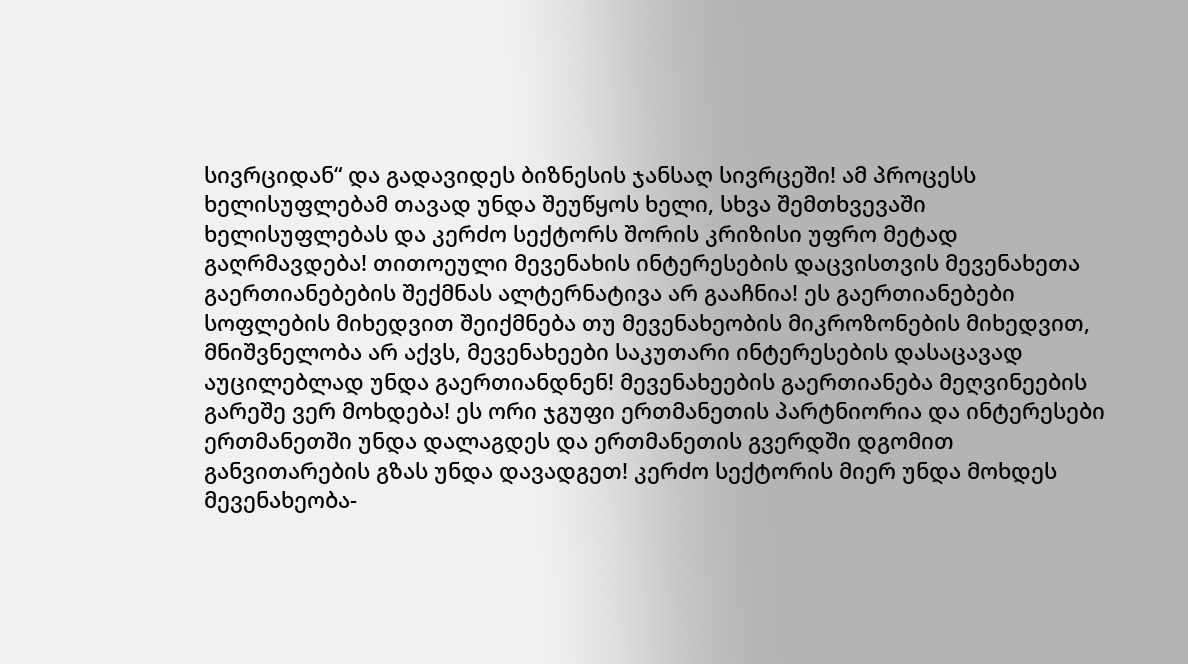სივრციდან“ და გადავიდეს ბიზნესის ჯანსაღ სივრცეში! ამ პროცესს ხელისუფლებამ თავად უნდა შეუწყოს ხელი, სხვა შემთხვევაში ხელისუფლებას და კერძო სექტორს შორის კრიზისი უფრო მეტად გაღრმავდება! თითოეული მევენახის ინტერესების დაცვისთვის მევენახეთა გაერთიანებების შექმნას ალტერნატივა არ გააჩნია! ეს გაერთიანებები სოფლების მიხედვით შეიქმნება თუ მევენახეობის მიკროზონების მიხედვით, მნიშვნელობა არ აქვს, მევენახეები საკუთარი ინტერესების დასაცავად აუცილებლად უნდა გაერთიანდნენ! მევენახეების გაერთიანება მეღვინეების გარეშე ვერ მოხდება! ეს ორი ჯგუფი ერთმანეთის პარტნიორია და ინტერესები ერთმანეთში უნდა დალაგდეს და ერთმანეთის გვერდში დგომით განვითარების გზას უნდა დავადგეთ! კერძო სექტორის მიერ უნდა მოხდეს მევენახეობა-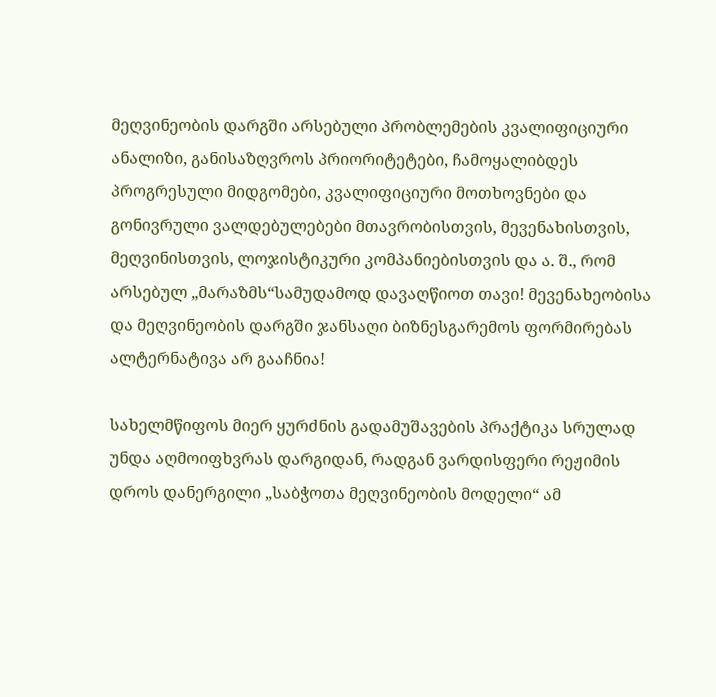მეღვინეობის დარგში არსებული პრობლემების კვალიფიციური ანალიზი, განისაზღვროს პრიორიტეტები, ჩამოყალიბდეს პროგრესული მიდგომები, კვალიფიციური მოთხოვნები და გონივრული ვალდებულებები მთავრობისთვის, მევენახისთვის, მეღვინისთვის, ლოჯისტიკური კომპანიებისთვის და ა. შ., რომ არსებულ „მარაზმს“სამუდამოდ დავაღწიოთ თავი! მევენახეობისა და მეღვინეობის დარგში ჯანსაღი ბიზნესგარემოს ფორმირებას ალტერნატივა არ გააჩნია!

სახელმწიფოს მიერ ყურძნის გადამუშავების პრაქტიკა სრულად უნდა აღმოიფხვრას დარგიდან, რადგან ვარდისფერი რეჟიმის დროს დანერგილი „საბჭოთა მეღვინეობის მოდელი“ ამ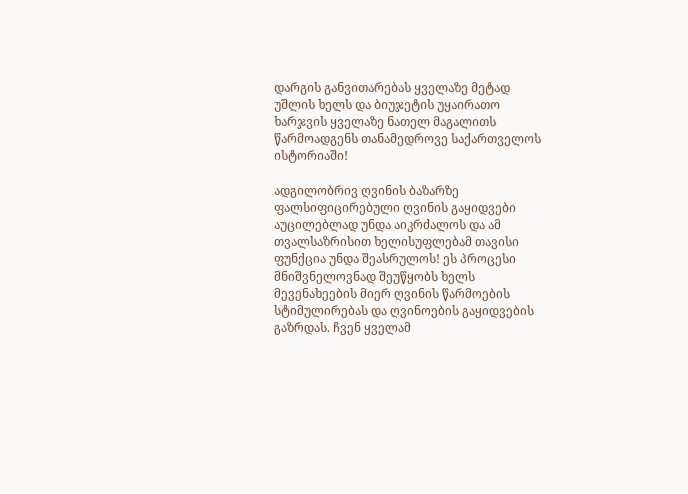დარგის განვითარებას ყველაზე მეტად უშლის ხელს და ბიუჯეტის უყაირათო ხარჯვის ყველაზე ნათელ მაგალითს წარმოადგენს თანამედროვე საქართველოს ისტორიაში!

ადგილობრივ ღვინის ბაზარზე ფალსიფიცირებული ღვინის გაყიდვები აუცილებლად უნდა აიკრძალოს და ამ თვალსაზრისით ხელისუფლებამ თავისი ფუნქცია უნდა შეასრულოს! ეს პროცესი მნიშვნელოვნად შეუწყობს ხელს მევენახეების მიერ ღვინის წარმოების სტიმულირებას და ღვინოების გაყიდვების გაზრდას. ჩვენ ყველამ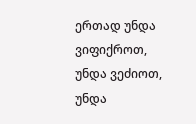ერთად უნდა ვიფიქროთ, უნდა ვეძიოთ, უნდა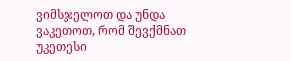ვიმსჯელოთ და უნდა ვაკეთოთ, რომ შევქმნათ უკეთესი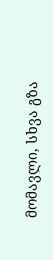მომავლი, სხვა გზა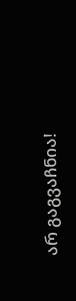არ გაგვაჩნია!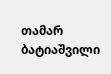თამარ ბატიაშვილი